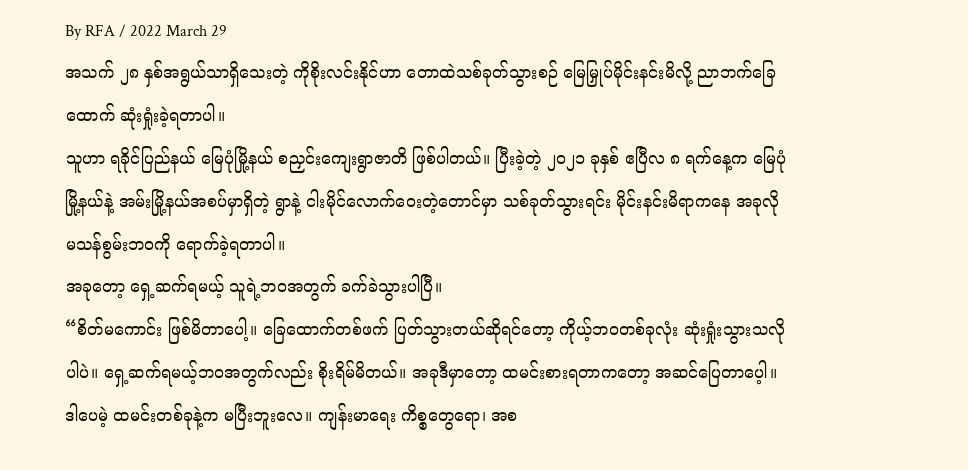By RFA / 2022 March 29
အသက် ၂၈ နှစ်အရွယ်သာရှိသေးတဲ့ ကိုစိုးလင်းနိုင်ဟာ တောထဲသစ်ခုတ်သွားစဉ် မြေမြှုပ်မိုင်းနင်းမိလို့ ညာဘက်ခြေထောက် ဆုံးရှုံးခဲ့ရတာပါ။
သူဟာ ရခိုင်ပြည်နယ် မြေပုံမြို့နယ် စညှင်းကျေးရွာဇာတိ ဖြစ်ပါတယ်။ ပြီးခဲ့တဲ့ ၂၀၂၁ ခုနှစ် ဧပြီလ ၈ ရက်နေ့က မြေပုံမြို့နယ်နဲ့ အမ်းမြို့နယ်အစပ်မှာရှိတဲ့ ရွာနဲ့ ငါးမိုင်လောက်ဝေးတဲ့တောင်မှာ သစ်ခုတ်သွားရင်း မိုင်းနင်းမိရာကနေ အခုလို မသန်စွမ်းဘဝကို ရောက်ခဲ့ရတာပါ။
အခုတော့ ရှေ့ဆက်ရမယ့် သူရဲ့ဘဝအတွက် ခက်ခဲသွားပါပြီ။
“စိတ်မကောင်း ဖြစ်မိတာပေါ့။ ခြေထောက်တစ်ဖက် ပြတ်သွားတယ်ဆိုရင်တော့ ကိုယ့်ဘဝတစ်ခုလုံး ဆုံးရှုံးသွားသလိုပါပဲ။ ရှေ့ဆက်ရမယ့်ဘဝအတွက်လည်း စိုးရိမ်မိတယ်။ အခုဒီမှာတော့ ထမင်းစားရတာကတော့ အဆင်ပြေတာပေ့ါ။ ဒါပေမဲ့ ထမင်းတစ်ခုနဲ့က မပြီးဘူးလေ။ ကျန်းမာရေး ကိစ္စတွေရော၊ အစ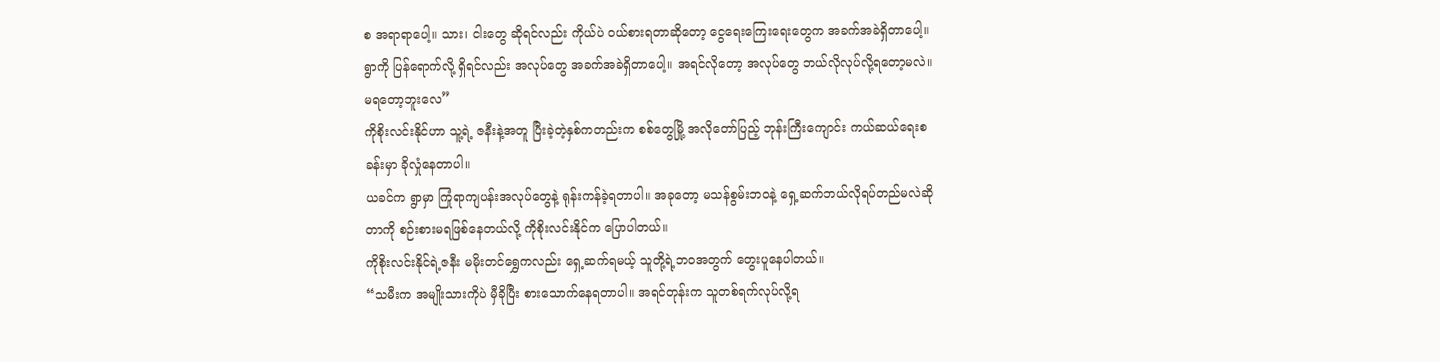စ အရာရာပေါ့။ သား၊ ငါးတွေ ဆိုရင်လည်း ကိုယ်ပဲ ဝယ်စားရတာဆိုတော့ ငွေရေးကြေးရေးတွေက အခက်အခဲရှိတာပေါ့။ ရွာကို ပြန်ရောက်လို့ ရှိရင်လည်း အလုပ်တွေ အခက်အခဲရှိတာပေါ့။ အရင်လိုတော့ အလုပ်တွေ ဘယ်လိုလုပ်လို့ရတော့မလဲ။ မရတော့ဘူးလေ”
ကိုစိုးလင်းနိုင်ဟာ သူ့ရဲ့ ဇနီးနဲ့အတူ ပြီးခဲ့တဲ့နှစ်ကတည်းက စစ်တွေမြို့ အလိုတော်ပြည့် ဘုန်းကြီးကျောင်း ကယ်ဆယ်ရေးစခန်းမှာ ခိုလှုံနေတာပါ။
ယခင်က ရွာမှာ ကြုံရာကျပန်းအလုပ်တွေနဲ့ ရုန်းကန်ခဲ့ရတာပါ။ အခုတော့ မသန်စွမ်းဘဝနဲ့ ရှေ့ဆက်ဘယ်လိုရပ်တည်မလဲဆိုတာကို စဉ်းစားမရဖြစ်နေတယ်လို့ ကိုစိုးလင်းနိုင်က ပြောပါတယ်။
ကိုစိုးလင်းနိုင်ရဲ့ဇနီး မမိုးတင်ရွှေကလည်း ရှေ့ဆက်ရမယ့် သူတို့ရဲ့ဘဝအတွက် တွေးပူနေပါတယ်။
“သမီးက အမျိုးသားကိုပဲ မှီခိုပြီး စားသောက်နေရတာပါ။ အရင်တုန်းက သူတစ်ရက်လုပ်လို့ရ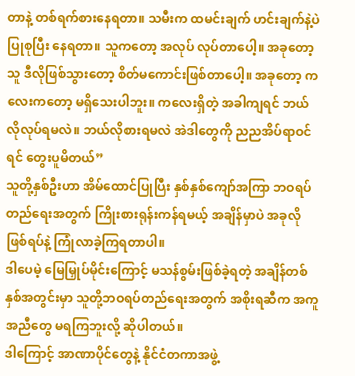တာနဲ့ တစ်ရက်စားနေရတာ။ သမီးက ထမင်းချက် ဟင်းချက်နဲ့ပဲပြုစုပြီး နေရတာ။ သူကတော့ အလုပ် လုပ်တာပေါ့။ အခုတော့ သူ ဒီလိုဖြစ်သွားတော့ စိတ်မကောင်းဖြစ်တာပေါ့။ အခုတော့ ကလေးကတော့ မရှိသေးပါဘူး။ ကလေးရှိတဲ့ အခါကျရင် ဘယ်လိုလုပ်ရမလဲ။ ဘယ်လိုစားရမလဲ အဲဒါတွေကို ညညအိပ်ရာဝင်ရင် တွေးပူမိတယ်”
သူတို့နှစ်ဦးဟာ အိမ်ထောင်ပြုပြီး နှစ်နှစ်ကျော်အကြာ ဘဝရပ်တည်ရေးအတွက် ကြိုးစားရုန်းကန်ရမယ့် အချိန်မှာပဲ အခုလို ဖြစ်ရပ်နဲ့ ကြုံလာခဲ့ကြရတာပါ။
ဒါပေမဲ့ မြေမြှုပ်မိုင်းကြောင့် မသန်စွမ်းဖြစ်ခဲ့ရတဲ့ အချိန်တစ်နှစ်အတွင်းမှာ သူတို့ဘဝရပ်တည်ရေးအတွက် အစိုးရဆီက အကူအညီတွေ မရကြဘူးလို့ ဆိုပါတယ်။
ဒါကြောင့် အာဏာပိုင်တွေနဲ့ နိုင်ငံတကာအဖွဲ့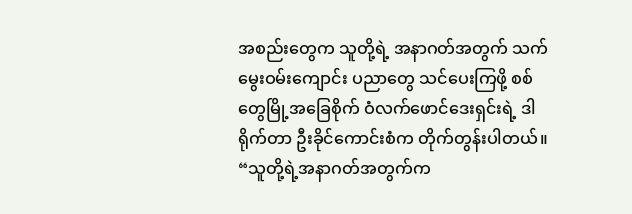အစည်းတွေက သူတို့ရဲ့ အနာဂတ်အတွက် သက်မွေးဝမ်းကျောင်း ပညာတွေ သင်ပေးကြဖို့ စစ်တွေမြို့အခြေစိုက် ဝံလက်ဖောင်ဒေးရှင်းရဲ့ ဒါရိုက်တာ ဦးခိုင်ကောင်းစံက တိုက်တွန်းပါတယ်။
“သူတို့ရဲ့အနာဂတ်အတွက်က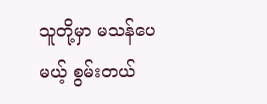သူတို့မှာ မသန်ပေမယ့် စွမ်းတယ်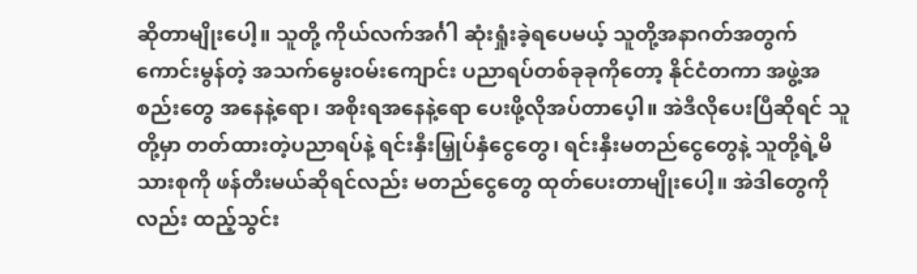ဆိုတာမျိုးပေါ့။ သူတို့ ကိုယ်လက်အင်္ဂါ ဆုံးရှုံးခဲ့ရပေမယ့် သူတို့အနာဂတ်အတွက် ကောင်းမွန်တဲ့ အသက်မွေးဝမ်းကျောင်း ပညာရပ်တစ်ခုခုကိုတော့ နိုင်ငံတကာ အဖွဲ့အစည်းတွေ အနေနဲ့ရော၊ အစိုးရအနေနဲ့ရော ပေးဖို့လိုအပ်တာပေ့ါ။ အဲဒီလိုပေးပြီဆိုရင် သူတို့မှာ တတ်ထားတဲ့ပညာရပ်နဲ့ ရင်းနှီးမြှုပ်နှံငွေတွေ၊ ရင်းနှီးမတည်ငွေတွေနဲ့ သူတို့ရဲ့မိသားစုကို ဖန်တီးမယ်ဆိုရင်လည်း မတည်ငွေတွေ ထုတ်ပေးတာမျိုးပေါ့။ အဲဒါတွေကိုလည်း ထည့်သွင်း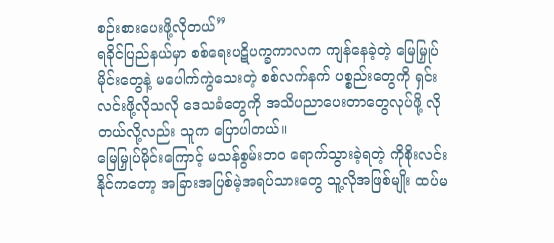စဉ်းစားပေးဖို့လိုတယ်”
ရခိုင်ပြည်နယ်မှာ စစ်ရေးပဋိပက္ခကာလက ကျန်နေခဲ့တဲ့ မြေမြှုပ်မိုင်းတွေနဲ့ မပေါက်ကွဲသေးတဲ့ စစ်လက်နက် ပစ္စည်းတွေကို ရှင်းလင်းဖို့လိုသလို ဒေသခံတွေကို အသိပညာပေးတာတွေလုပ်ဖို့ လိုတယ်လို့လည်း သူက ပြောပါတယ်။
မြေမြှုပ်မိုင်းကြောင့် မသန်စွမ်းဘဝ ရောက်သွားခဲ့ရတဲ့ ကိုစိုးလင်းနိုင်ကတော့ အခြားအပြစ်မဲ့အရပ်သားတွေ သူ့လိုအဖြစ်မျိုး ထပ်မ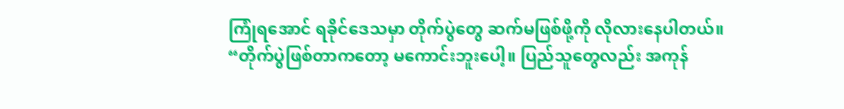ကြုံရအောင် ရခိုင်ဒေသမှာ တိုက်ပွဲတွေ ဆက်မဖြစ်ဖို့ကို လိုလားနေပါတယ်။
“တိုက်ပွဲဖြစ်တာကတော့ မကောင်းဘူးပေါ့။ ပြည်သူတွေလည်း အကုန်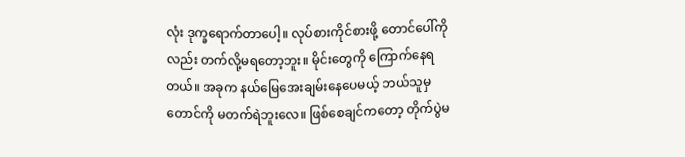လုံး ဒုက္ခရောက်တာပေါ့။ လုပ်စားကိုင်စားဖို့ တောင်ပေါ်ကိုလည်း တက်လို့မရတော့ဘူး။ မိုင်းတွေကို ကြောက်နေရတယ်။ အခုက နယ်မြေအေးချမ်းနေပေမယ့် ဘယ်သူမှ တောင်ကို မတက်ရဲဘူးလေ။ ဖြစ်စေချင်ကတော့ တိုက်ပွဲမ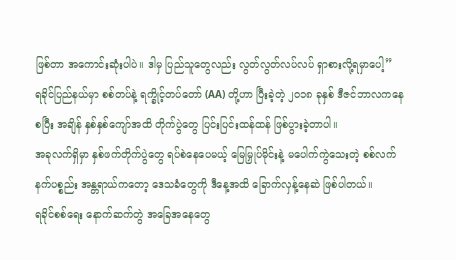ဖြစ်တာ အကောင်းဆုံးပါပဲ။ ဒါမှ ပြည်သူတွေလည်း လွတ်လွတ်လပ်လပ် ရှာစားလို့ရမှာပေါ့”
ရခိုင်ပြည်နယ်မှာ စစ်တပ်နဲ့ ရက္ခိုင့်တပ်တော် (AA) တို့ဟာ ပြီးခဲ့တဲ့ ၂၀၁၈ ခုနှစ် ဒီဇင်ဘာလကနေစပြီး အချိန် နှစ်နှစ်ကျော်အထိ တိုက်ပွဲတွေ ပြင်းပြင်းထန်ထန် ဖြစ်ပွားခဲ့တာပါ။
အခုလက်ရှိမှာ နှစ်ဖက်တိုက်ပွဲတွေ ရပ်စဲနေပေမယ့် မြေမြှုပ်မိုင်းနဲ့ မပေါက်ကွဲသေးတဲ့ စစ်လက်နက်ပစ္စည်း အန္တရာယ်ကတော့ ဒေသခံတွေကို ဒီနေ့အထိ ခြောက်လှန့်နေဆဲ ဖြစ်ပါတယ်။
ရခိုင်စစ်ရေး နောက်ဆက်တွဲ အခြေအနေတွေ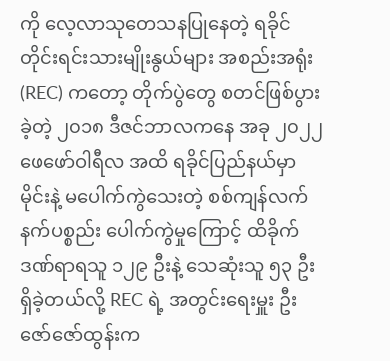ကို လေ့လာသုတေသနပြုနေတဲ့ ရခိုင်တိုင်းရင်းသားမျိုးနွယ်များ အစည်းအရုံး (REC) ကတော့ တိုက်ပွဲတွေ စတင်ဖြစ်ပွားခဲ့တဲ့ ၂၀၁၈ ဒီဇင်ဘာလကနေ အခု ၂၀၂၂ ဖေဖော်ဝါရီလ အထိ ရခိုင်ပြည်နယ်မှာ မိုင်းနဲ့ မပေါက်ကွဲသေးတဲ့ စစ်ကျန်လက်နက်ပစ္စည်း ပေါက်ကွဲမှုကြောင့် ထိခိုက်ဒဏ်ရာရသူ ၁၂၉ ဦးနဲ့ သေဆုံးသူ ၅၃ ဦးရှိခဲ့တယ်လို့ REC ရဲ့ အတွင်းရေးမှူး ဦးဇော်ဇော်ထွန်းက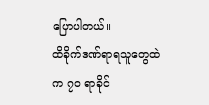ပြောပါတယ်။
ထိခိုက်ဒဏ်ရာရသူတွေထဲက ၇၀ ရာခိုင်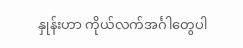နှုန်းဟာ ကိုယ်လက်အင်္ဂါတွေပါ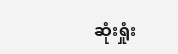ဆုံးရှုံး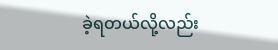ခဲ့ရတယ်လို့လည်း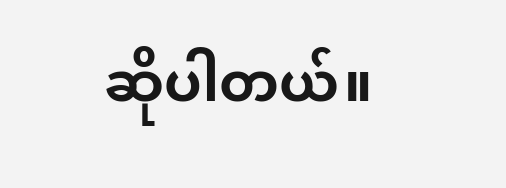ဆိုပါတယ်။